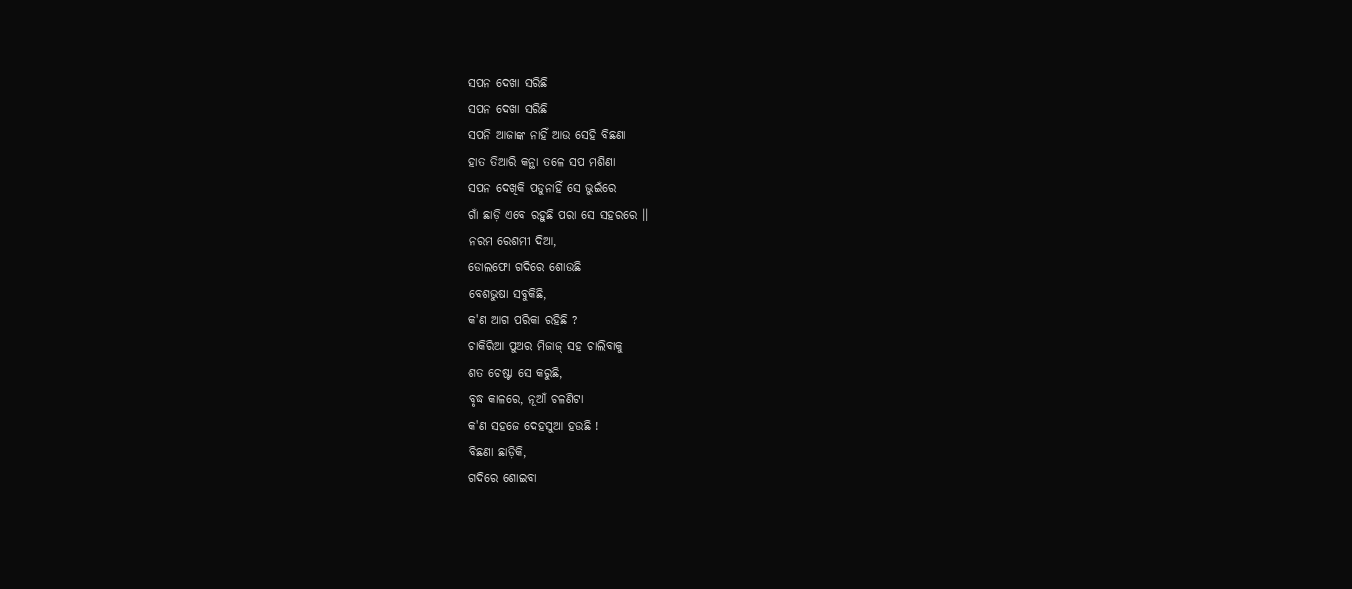ସପନ ଦେଖା ସରିଛି
ସପନ ଦେଖା ସରିଛି
ସପନି ଆଜାଙ୍କ ନାହିଁ ଆଉ ସେହି ବିଛଣା
ହାତ ତିଆରି କନ୍ଥା ତଳେ ସପ ମଶିଣା
ସପନ ଦେଖିକି ପଡୁନାହିଁ ସେ ଭୁଇଁରେ
ଗାଁ ଛାଡ଼ି ଏବେ ରହୁଛି ପରା ସେ ସହରରେ ।।
ନରମ ରେଶମୀ ଦିଆ,
ଡୋଲଫୋ ଗଦିରେ ଶୋଉଛି
ବେଶଭୁଷା ସବୁକିଛି,
କ'ଣ ଆଗ ପରିକା ରହିଛି ?
ଚାକିରିଆ ପୁଅର ମିଜାଜ୍ ସହ ଚାଲିବାକୁ
ଶତ ଚେଷ୍ଟା ସେ କରୁଛି,
ବୃଦ୍ଧ କାଳରେ, ନୂଆଁ ଚଳଣିଟା
କ'ଣ ସହଜେ ଦେହସୁଆ ହଉଛି !
ବିଛଣା ଛାଡ଼ିକି,
ଗଦିରେ ଶୋଇବା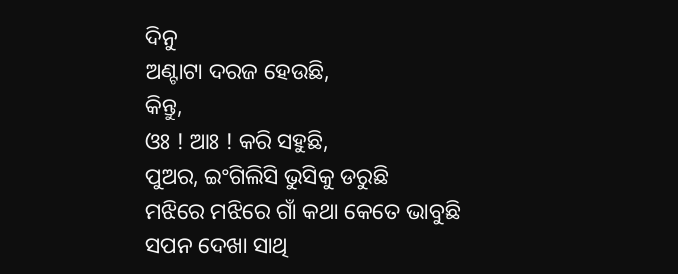ଦିନୁ
ଅଣ୍ଟାଟା ଦରଜ ହେଉଛି,
କିନ୍ତୁ,
ଓଃ ! ଆଃ ! କରି ସହୁଛି,
ପୁଅର, ଇଂଗିଲିସି ଭୁସିକୁ ଡରୁଛି
ମଝିରେ ମଝିରେ ଗାଁ କଥା କେତେ ଭାବୁଛି
ସପନ ଦେଖା ସାଥି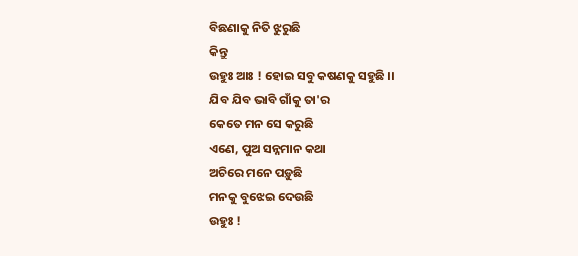ବିଛଣାକୁ ନିତି ଝୁରୁଛି
କିନ୍ତୁ
ଉହୁଃ ଆଃ ! ହୋଇ ସବୁ କଷଣକୁ ସହୁଛି ।।
ଯିବ ଯିବ ଭାବି ଗାଁକୁ ତା'ର
କେତେ ମନ ସେ କରୁଛି
ଏଣେ, ପୁଅ ସନ୍ନମାନ କଥା
ଅଚିରେ ମନେ ପଡ଼ୁଛି
ମନକୁ ବୁଝେଇ ଦେଉଛି
ଉହୁଃ !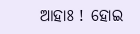ଆହାଃ ! ହୋଇ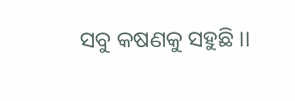ସବୁ କଷଣକୁ ସହୁଛି ।।